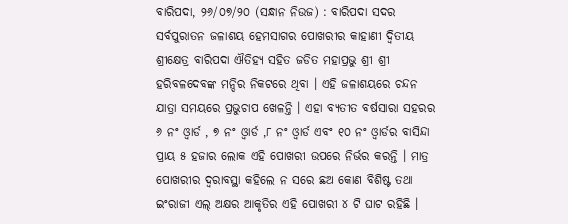ବାରିପଦା, ୨୬/୦୭/୨୦ (ସନ୍ଧାନ ନିଉଜ) : ବାରିପଦା ସଦର ସର୍ବପୁରାତନ ଜଳାଶୟ ହେମସାଗର ପୋଖରୀର କାହାଣୀ ଦ୍ବିତୀୟ ଶ୍ରୀକ୍ଷେତ୍ର ବାରିପଦା ଐତିହ୍ୟ ସହିତ ଜଡିତ ମହାପ୍ରଭୁ ଶ୍ରୀ ଶ୍ରୀ ହରିବଳଦେବଙ୍କ ମନ୍ଦିର ନିକଟରେ ଥିବା । ଏହି ଜଳାଶୟରେ ଚନ୍ଦନ ଯାତ୍ରା ସମୟରେ ପ୍ରଭୁଚାପ ଖେଳନ୍ତି । ଏହା ବ୍ୟତୀତ ବର୍ଷସାରା ସହରର ୬ ନଂ ଓ୍ଵାର୍ଡ , ୭ ନଂ ଓ୍ଵାର୍ଡ ,୮ ନଂ ଓ୍ଵାର୍ଡ ଏବଂ ୧୦ ନଂ ଓ୍ଵାର୍ଡର ବାସିନ୍ଦା ପ୍ରାୟ ୫ ହଜାର ଲୋକ ଏହି ପୋଖରୀ ଉପରେ ନିର୍ଭର କରନ୍ତି । ମାତ୍ର ପୋଖରୀର ଦ୍ବରାବସ୍ଥା କହିଲେ ନ ସରେ ଛଅ କୋଣ ବିଶିଷ୍ଟ ତଥା ଇଂରାଜୀ ଏଲ୍ ଅକ୍ଷର ଆକୃତିର ଏହି ପୋଖରୀ ୪ ଟି ଘାଟ ରହିଛି ।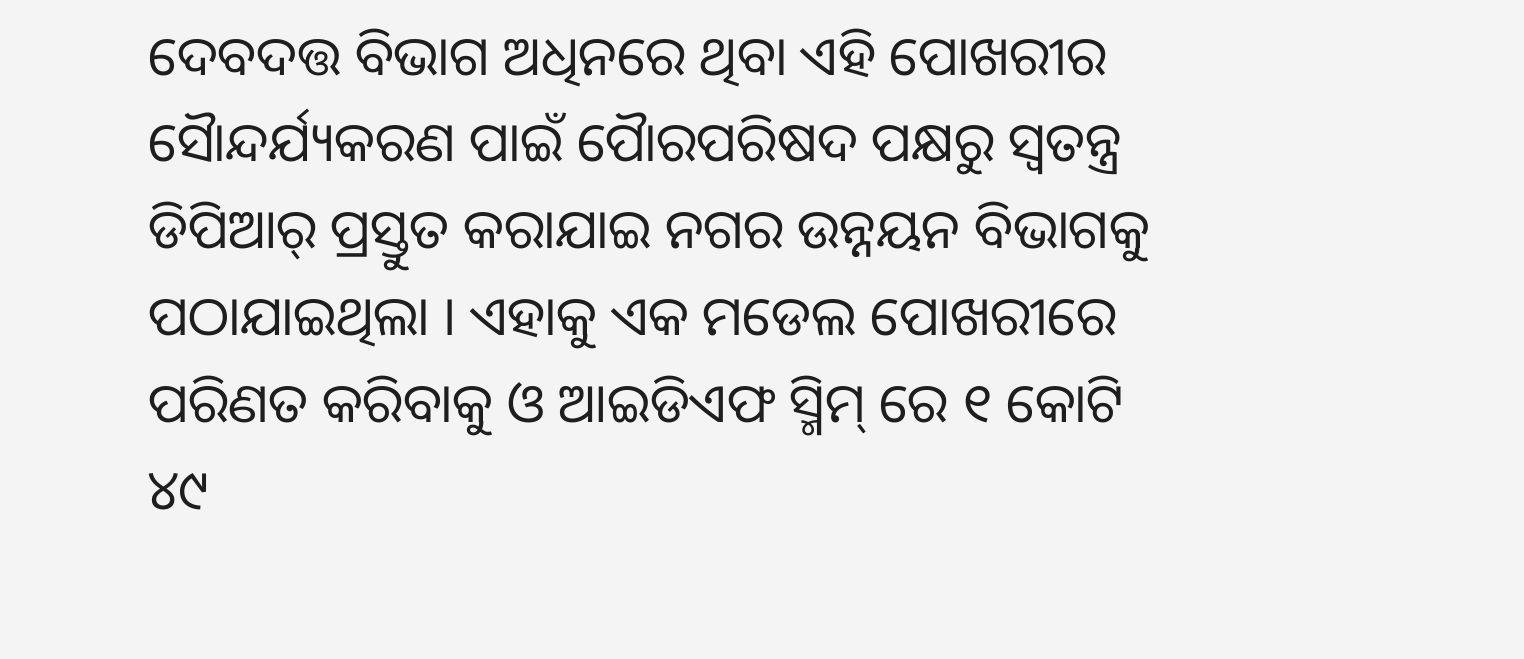ଦେବଦତ୍ତ ବିଭାଗ ଅଧିନରେ ଥିବା ଏହି ପୋଖରୀର ସୈାନ୍ଦର୍ଯ୍ୟକରଣ ପାଇଁ ପୈାରପରିଷଦ ପକ୍ଷରୁ ସ୍ବତନ୍ତ୍ର ଡିପିଆର୍ ପ୍ରସ୍ତୁତ କରାଯାଇ ନଗର ଉନ୍ନୟନ ବିଭାଗକୁ ପଠାଯାଇଥିଲା । ଏହାକୁ ଏକ ମଡେଲ ପୋଖରୀରେ ପରିଣତ କରିବାକୁ ଓ ଆଇଡିଏଫ ସ୍ମିମ୍ ରେ ୧ କୋଟି ୪୯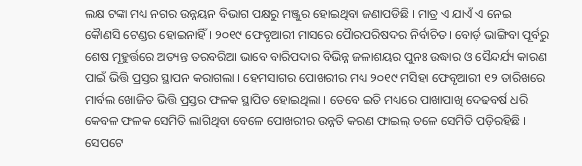ଲକ୍ଷ ଟଙ୍କା ମଧ୍ୟ ନଗର ଉନ୍ନୟନ ବିଭାଗ ପକ୍ଷରୁ ମଞ୍ଜୁର ହୋଇଥିବା ଜଣାପଡିଛି । ମାତ୍ର ଏ ଯାଏଁ ଏ ନେଇ କୈାଣସି ଟେଣ୍ଡର ହୋଇନାହିଁ । ୨୦୧୯ ଫେବୃଆରୀ ମାସରେ ପୈାରପରିଷଦର ନିର୍ବାଚିତ। ବୋର୍ଡ଼ ଭାଙ୍ଗିବା ପୂର୍ବରୁ ଶେଷ ମୂହୁର୍ତ୍ତରେ ଅତ୍ୟନ୍ତ ତରବରିଆ ଭାବେ ବାରିପଦାର ବିଭିନ୍ନ ଜଳାଶୟର ପୁନଃ ଉଦ୍ଧାର ଓ ସୈନ୍ଦର୍ଯ୍ୟ କାରଣ ପାଇଁ ଭିତ୍ତି ପ୍ରସ୍ତର ସ୍ଥାପନ କରାଗଲା । ହେମସାଗର ପୋଖରୀର ମଧ୍ୟ ୨୦୧୯ ମସିହା ଫେବୃଆରୀ ୧୨ ତାରିଖରେ ମାର୍ବଲ ଖୋଜିତ ଭିତ୍ତି ପ୍ରସ୍ତର ଫଳକ ସ୍ଥାପିତ ହୋଇଥିଲା । ତେବେ ଇତି ମଧ୍ୟରେ ପାଖାପାଖି ଦେଢବର୍ଷ ଧରି କେବଳ ଫଳକ ସେମିତି ଲାଗିଥିବା ବେଳେ ପୋଖରୀର ଉନ୍ନତି କରଣ ଫାଇଲ୍ ତଳେ ସେମିତି ପଡ଼ିରହିଛି । ସେପଟେ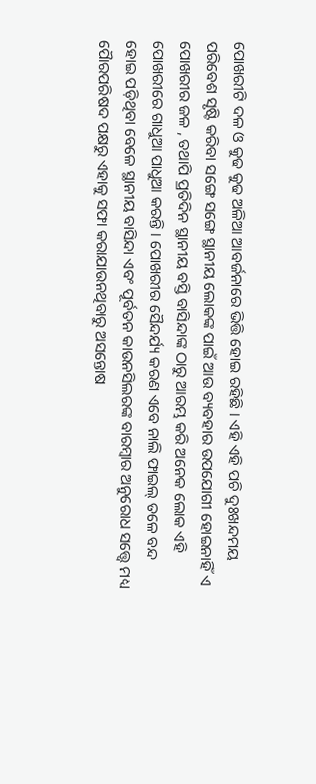ପୋଖରୀଟି ଦଳ ଓ କୁଢ କୁଢ ଅଳିଆ ଆବର୍ଜନାରେ ଭିତ୍ତି ହୋଇ ରହିଛି । ଏହି ଏହି ପଚି ଦୁଃଖନ୍ଦମୟ ପରିବେଶ ସୃଷ୍ଟି କରିବା ସଙ୍ଗେ ସଙ୍ଗେ ସ୍ଥାନୀୟ ଲୋକଙ୍କ ପାଇଁ ଆଉ ବ୍ୟବହାର ଉପଯୋଗୀ ହୋଇନାହିଁ ଏ ପୋଖରୀର ଜଳ , ତଥାପି ପ୍ରତିଦିନ ସ୍ଥାନୀୟ ବସ୍ତି ବାସିନ୍ଦାଙ୍କ ଠାରୁ ଆରମ୍ଭ କରି ଅନେକ ଲୋକ ଏହି ପୋଖରୀରେ ଗାଧୁଆ ପାଧୁଆ କରନ୍ତି । ପୋଖରୀର ସୈନ୍ଦର୍ଯ୍ୟ କରଣ ଏବେ ନାଲି ଫାଇଲ୍ ତଳେ ବନ୍ଦ ହୋଇ ପଡ଼ିଥିବା ବେଳେ ସ୍ଥାନୀୟ ବାସିନ୍ଦା ଏବଂ ପୂର୍ବତନ କାଉନସିଲରଙ୍କ ବାରମ୍ବାର ଅନୁରୋଧ ସତ୍ତ୍ବେ ମଧ୍ୟ ପୈାରପରିଷଦ ପକ୍ଷରୁ ଏହାକୁ ସଫା କରାଯାଉନଥିବାରୁ ଅସନ୍ତୋଷ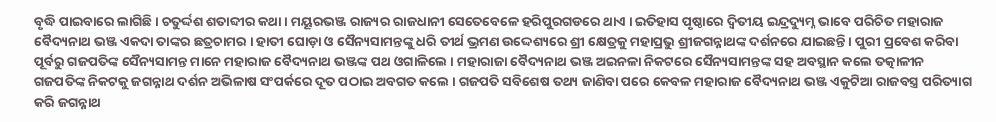ବୃଦ୍ଧି ପାଇବାରେ ଲାଗିଛି । ଚତୁର୍ଦ୍ଦଶ ଶତାବ୍ଦୀର କଥା । ମୟୂରଭଞ୍ଜ ରାଜ୍ୟର ରାଜଧାନୀ ସେତେବେଳେ ହରିପୁରଗଡରେ ଥାଏ । ଇତିହାସ ପୃଷ୍ଠାରେ ଦ୍ବିତୀୟ ଇନ୍ଦ୍ରଦ୍ୟୁମ୍ନ ଭାବେ ପରିଚିତ ମହାରାଜ ବୈଦ୍ୟନାଥ ଭଞ୍ଜ ଏକଦା ତାଙ୍କର ଛତ୍ରଚାମର । ହାତୀ ଘୋଡ଼ା ଓ ସୈନ୍ୟସାମନ୍ତଙ୍କୁ ଧରି ତୀର୍ଥ ଭ୍ରମଣ ଉଦ୍ଦେଶ୍ୟରେ ଶ୍ରୀ କ୍ଷେତ୍ରକୁ ମହାପ୍ରଭୁ ଶ୍ରୀଜଗନ୍ନାଥଙ୍କ ଦର୍ଶନରେ ଯାଇଛନ୍ତି । ପୁରୀ ପ୍ରବେଶ କରିବା ପୂର୍ବରୁ ଗଜପତିଙ୍କ ସୈନ୍ୟସାମନ୍ତ ମାନେ ମହାରାଜ ବୈଦ୍ୟନାଥ ଭଞ୍ଜଙ୍କ ପଥ ଓଗାଳିଲେ । ମହାରାଜା ବୈଦ୍ୟନାଥ ଭଞ୍ଜ ଅଇନଳା ନିକଟରେ ସୈନ୍ୟସାମନ୍ତଙ୍କ ସହ ଅବସ୍ଥାନ କଲେ ତତ୍କାଳୀନ ଗଜପତିଙ୍କ ନିକଟକୁ ଜଗନ୍ନାଥ ଦର୍ଶନ ଅଭିଳାଷ ସଂପର୍କରେ ଦୂତ ପଠାଇ ଅବଗତ କଲେ । ଗଜପତି ସବିଶେଷ ତଥ୍ୟ ଜାଣିବା ପରେ କେବଳ ମହାରାଜ ବୈଦ୍ୟନାଥ ଭଞ୍ଜ ଏକୁଟିଆ ରାଜବସ୍ତ୍ର ପରିତ୍ୟାଗ କରି ଜଗନ୍ନାଥ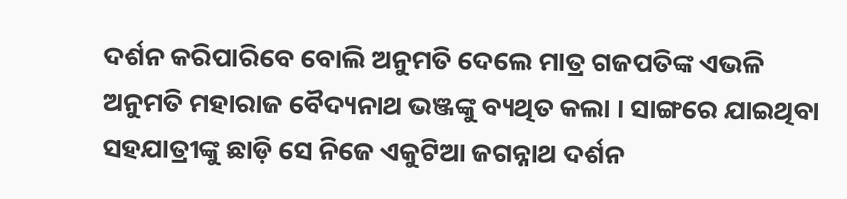ଦର୍ଶନ କରିପାରିବେ ବୋଲି ଅନୁମତି ଦେଲେ ମାତ୍ର ଗଜପତିଙ୍କ ଏଭଳି ଅନୁମତି ମହାରାଜ ବୈଦ୍ୟନାଥ ଭଞ୍ଜଙ୍କୁ ବ୍ୟଥିତ କଲା । ସାଙ୍ଗରେ ଯାଇଥିବା ସହଯାତ୍ରୀଙ୍କୁ ଛାଡ଼ି ସେ ନିଜେ ଏକୁଟିଆ ଜଗନ୍ନାଥ ଦର୍ଶନ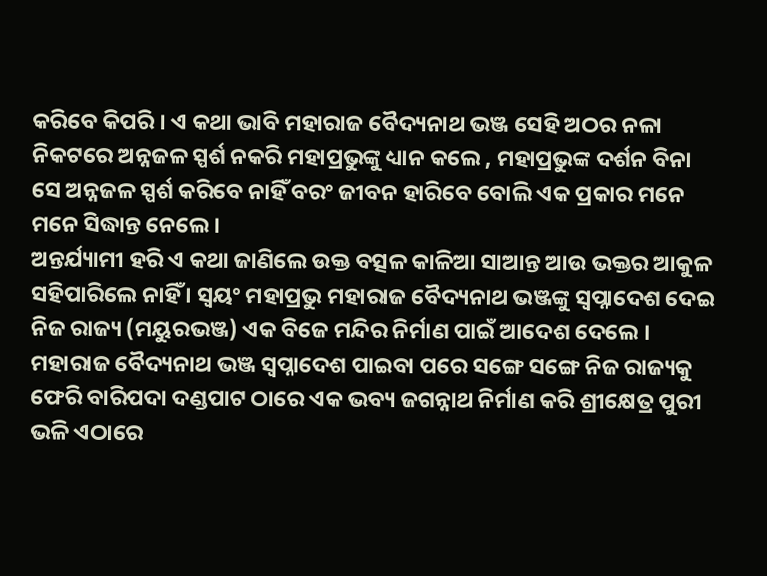କରିବେ କିପରି । ଏ କଥା ଭାବି ମହାରାଜ ବୈଦ୍ୟନାଥ ଭଞ୍ଜ ସେହି ଅଠର ନଳା ନିକଟରେ ଅନ୍ନଜଳ ସ୍ପର୍ଶ ନକରି ମହାପ୍ରଭୁଙ୍କୁ ଧ୍ୟାନ କଲେ , ମହାପ୍ରଭୁଙ୍କ ଦର୍ଶନ ବିନା ସେ ଅନ୍ନଜଳ ସ୍ପର୍ଶ କରିବେ ନାହିଁ ବରଂ ଜୀବନ ହାରିବେ ବୋଲି ଏକ ପ୍ରକାର ମନେ ମନେ ସିଦ୍ଧାନ୍ତ ନେଲେ ।
ଅନ୍ତର୍ଯ୍ୟାମୀ ହରି ଏ କଥା ଜାଣିଲେ ଉକ୍ତ ବତ୍ସଳ କାଳିଆ ସାଆନ୍ତ ଆଉ ଭକ୍ତର ଆକୁଳ ସହିପାରିଲେ ନାହିଁ । ସ୍ବୟଂ ମହାପ୍ରଭୁ ମହାରାଜ ବୈଦ୍ୟନାଥ ଭଞ୍ଜଙ୍କୁ ସ୍ବପ୍ନାଦେଶ ଦେଇ ନିଜ ରାଜ୍ୟ (ମୟୁରଭଞ୍ଜ) ଏକ ବିଜେ ମନ୍ଦିର ନିର୍ମାଣ ପାଇଁ ଆଦେଶ ଦେଲେ । ମହାରାଜ ବୈଦ୍ୟନାଥ ଭଞ୍ଜ ସ୍ବପ୍ନାଦେଶ ପାଇବା ପରେ ସଙ୍ଗେ ସଙ୍ଗେ ନିଜ ରାଜ୍ୟକୁ ଫେରି ବାରିପଦା ଦଣ୍ଡପାଟ ଠାରେ ଏକ ଭବ୍ୟ ଜଗନ୍ନାଥ ନିର୍ମାଣ କରି ଶ୍ରୀକ୍ଷେତ୍ର ପୁରୀ ଭଳି ଏଠାରେ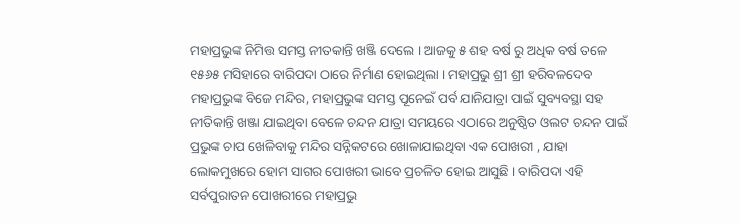ମହାପ୍ରଭୁଙ୍କ ନିମିତ୍ତ ସମସ୍ତ ନୀତକାନ୍ତି ଖଞ୍ଜି ଦେଲେ । ଆଜକୁ ୫ ଶହ ବର୍ଷ ରୁ ଅଧିକ ବର୍ଷ ତଳେ ୧୫୬୫ ମସିହାରେ ବାରିପଦା ଠାରେ ନିର୍ମାଣ ହୋଇଥିଲା । ମହାପ୍ରଭୁ ଶ୍ରୀ ଶ୍ରୀ ହରିବଳଦେବ ମହାପ୍ରଭୁଙ୍କ ବିଜେ ମନ୍ଦିର, ମହାପ୍ରଭୁଙ୍କ ସମସ୍ତ ପୂନେଇଁ ପର୍ବ ଯାନିଯାତ୍ରା ପାଇଁ ସୁବ୍ୟବସ୍ଥା ସହ ନୀତିକାନ୍ତି ଖଞ୍ଜା ଯାଇଥିବା ବେଳେ ଚନ୍ଦନ ଯାତ୍ରା ସମୟରେ ଏଠାରେ ଅନୁଷ୍ଠିତ ଓଲଟ ଚନ୍ଦନ ପାଇଁ ପ୍ରଭୁଙ୍କ ଚାପ ଖେଳିବାକୁ ମନ୍ଦିର ସନ୍ନିକଟରେ ଖୋଳାଯାଇଥିବା ଏକ ପୋଖରୀ , ଯାହା ଲୋକମୁଖରେ ହୋମ ସାଗର ପୋଖରୀ ଭାବେ ପ୍ରଚଳିତ ହୋଇ ଆସୁଛି । ବାରିପଦା ଏହି ସର୍ବପୁରାତନ ପୋଖରୀରେ ମହାପ୍ରଭୁ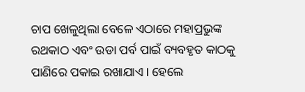ଚାପ ଖେଳୁଥିଲା ବେଳେ ଏଠାରେ ମହାପ୍ରଭୁଙ୍କ ରଥକାଠ ଏବଂ ଉଡା ପର୍ବ ପାଇଁ ବ୍ୟବହୃତ କାଠକୁ ପାଣିରେ ପକାଇ ରଖାଯାଏ । ହେଲେ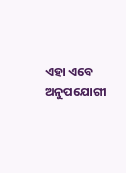ଏହା ଏବେ ଅନୁପଯୋଗୀ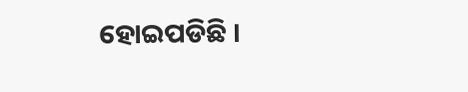ହୋଇପଡିଛି ।